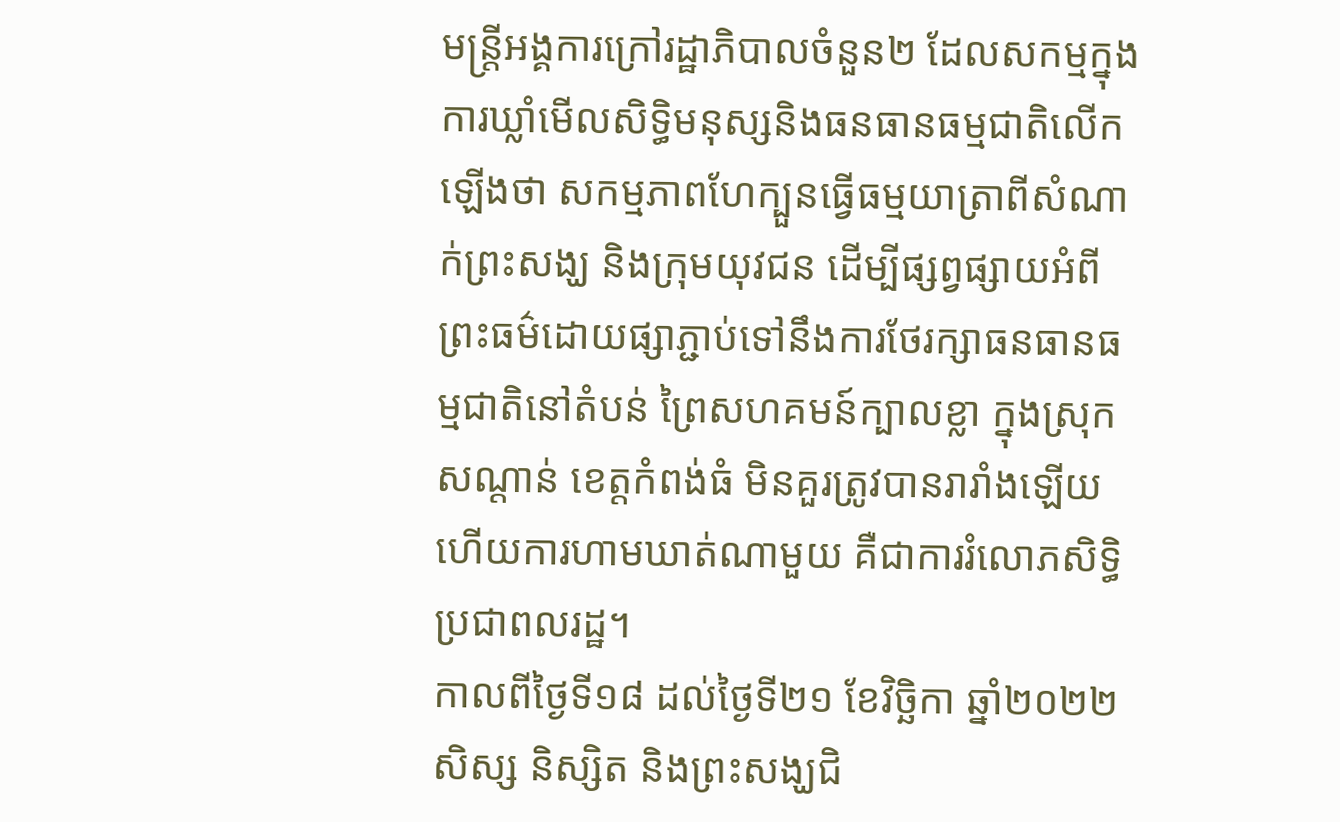មន្រ្តីអង្គការក្រៅរដ្ឋាភិបាលចំនួន២ ដែលសកម្មក្នុងការឃ្លាំមើលសិទ្ធិមនុស្សនិងធនធានធម្មជាតិលើកឡើងថា សកម្មភាពហែក្បួនធ្វើធម្មយាត្រាពីសំណាក់ព្រះសង្ឃ និងក្រុមយុវជន ដើម្បីផ្សព្វផ្សាយអំពីព្រះធម៌ដោយផ្សាភ្ជាប់ទៅនឹងការថែរក្សាធនធានធម្មជាតិនៅតំបន់ ព្រៃសហគមន៍ក្បាលខ្លា ក្នុងស្រុកសណ្តាន់ ខេត្តកំពង់ធំ មិនគួរត្រូវបានរារាំងឡើយ ហើយការហាមឃាត់ណាមួយ គឺជាការរំលោភសិទ្ធិប្រជាពលរដ្ឋ។
កាលពីថ្ងៃទី១៨ ដល់ថ្ងៃទី២១ ខែវិច្ឆិកា ឆ្នាំ២០២២ សិស្ស និស្សិត និងព្រះសង្ឃជិ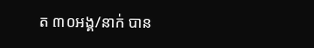ត ៣០អង្គ/នាក់ បាន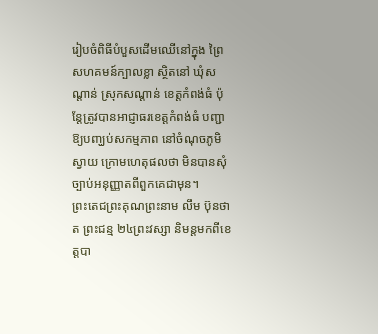រៀបចំពិធីបំបួសដើមឈើនៅក្នុង ព្រៃសហគមន៍ក្បាលខ្លា ស្ថិតនៅ ឃុំសណ្ដាន់ ស្រុកសណ្តាន់ ខេត្តកំពង់ធំ ប៉ុន្តែត្រូវបានអាជ្ញាធរខេត្តកំពង់ធំ បញ្ជាឱ្យបញ្ឃប់សកម្មភាព នៅចំណុចភូមិស្វាយ ក្រោមហេតុផលថា មិនបានសុំច្បាប់អនុញ្ញាតពីពួកគេជាមុន។
ព្រះតេជព្រះគុណព្រះនាម លឹម ប៊ុនថាត ព្រះជន្ម ២៤ព្រះវស្សា និមន្តមកពីខេត្តបា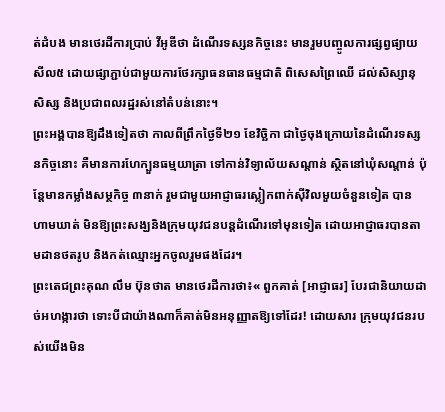ត់ដំបង មានថេរដីការប្រាប់ វីអូឌីថា ដំណើរទស្សនកិច្ចនេះ មានរួមបញ្ចូលការផ្សព្វផ្យាយសីល៥ ដោយផ្សាភ្ជាប់ជាមួយការថែរក្សាធនធានធម្មជាតិ ពិសេសព្រៃឈើ ដល់សិស្សានុសិស្ស និងប្រជាពលរដ្ឋរស់នៅតំបន់នោះ។
ព្រះអង្គបានឱ្យដឹងទៀតថា កាលពីព្រឹកថ្ងៃទី២១ ខែវិច្ឆិកា ជាថ្ងៃចុងក្រោយនៃដំណើរទស្សនកិច្ចនោះ គឺមានការហែក្បួនធម្មយាត្រា ទៅកាន់វិទ្យាល័យសណ្តាន់ ស្ថិតនៅឃុំសណ្ដាន់ ប៉ុន្តែមានកម្លាំងសម្ថកិច្ច ៣នាក់ រួមជាមួយអាជ្ញាធរស្លៀកពាក់ស៊ីវិលមួយចំនួនទៀត បានហាមឃាត់ មិនឱ្យព្រះសង្ឃនិងក្រុមយុវជនបន្តដំណើរទៅមុនទៀត ដោយអាជ្ញាធរបានតាមដានថតរូប និងកត់ឈ្មោះអ្នកចូលរួមផងដែរ។
ព្រះតេជព្រះគុណ លឹម ប៊ុនថាត មានថេរដីការថា៖« ពួកគាត់ [អាជ្ញាធរ] បែរជានិយាយដាច់អហង្ការថា ទោះបីជាយ៉ាងណាក៏គាត់មិនអនុញ្ញាតឱ្យទៅដែរ! ដោយសារ ក្រុមយុវជនរបស់យើងមិន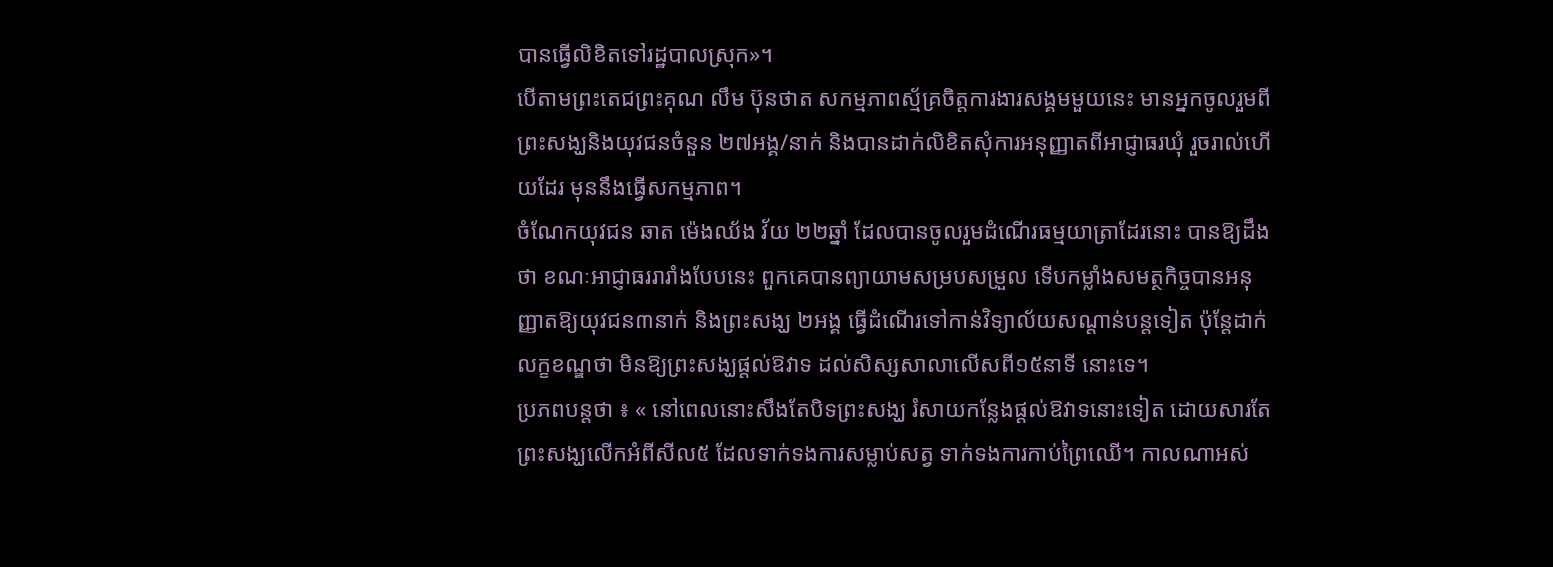បានធ្វើលិខិតទៅរដ្ឋបាលស្រុក»។
បើតាមព្រះតេជព្រះគុណ លឹម ប៊ុនថាត សកម្មភាពស្ម័គ្រចិត្តការងារសង្គមមួយនេះ មានអ្នកចូលរួមពីព្រះសង្ឃនិងយុវជនចំនួន ២៧អង្គ/នាក់ និងបានដាក់លិខិតសុំការអនុញ្ញាតពីអាជ្ញាធរឃុំ រួចរាល់ហើយដែរ មុននឹងធ្វើសកម្មភាព។
ចំណែកយុវជន ឆាត ម៉េងឈ័ង វ័យ ២២ឆ្នាំ ដែលបានចូលរួមដំណើរធម្មយាត្រាដែរនោះ បានឱ្យដឹងថា ខណៈអាជ្ញាធររារាំងបែបនេះ ពួកគេបានព្យាយាមសម្របសម្រួល ទើបកម្លាំងសមត្ថកិច្ចបានអនុញ្ញាតឱ្យយុវជន៣នាក់ និងព្រះសង្ឃ ២អង្គ ធ្វើដំណើរទៅកាន់វិទ្យាល័យសណ្តាន់បន្តទៀត ប៉ុន្តែដាក់លក្ខខណ្ឌថា មិនឱ្យព្រះសង្ឃផ្តល់ឱវាទ ដល់សិស្សសាលាលើសពី១៥នាទី នោះទេ។
ប្រភពបន្តថា ៖ « នៅពេលនោះសឹងតែបិទព្រះសង្ឃ រំសាយកន្លែងផ្តល់ឱវាទនោះទៀត ដោយសារតែព្រះសង្ឃលើកអំពីសីល៥ ដែលទាក់ទងការសម្លាប់សត្វ ទាក់ទងការកាប់ព្រៃឈើ។ កាលណាអស់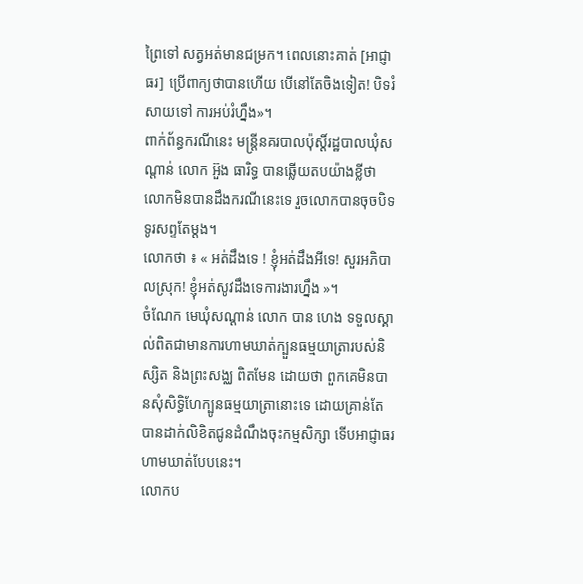ព្រៃទៅ សត្វអត់មានជម្រក។ ពេលនោះគាត់ [អាជ្ញាធរ] ប្រើពាក្យថាបានហើយ បើនៅតែចិងទៀត! បិទរំសាយទៅ ការអប់រំហ្នឹង»។
ពាក់ព័ន្ធករណីនេះ មន្រ្តីនគរបាលប៉ុស្តិ៍រដ្ឋបាលឃុំសណ្តាន់ លោក អ៊ួង ធារិទ្ធ បានឆ្លើយតបយ៉ាងខ្លីថា លោកមិនបានដឹងករណីនេះទេ រួចលោកបានចុចបិទទូរសព្ទតែម្តង។
លោកថា ៖ « អត់ដឹងទេ ! ខ្ញុំអត់ដឹងអីទេ! សួរអភិបាលស្រុក! ខ្ញុំអត់សូវដឹងទេការងារហ្នឹង »។
ចំណែក មេឃុំសណ្ដាន់ លោក បាន ហេង ទទួលស្គាល់ពិតជាមានការហាមឃាត់ក្បួនធម្មយាត្រារបស់និស្សិត និងព្រះសង្ឈ ពិតមែន ដោយថា ពួកគេមិនបានសុំសិទ្ធិហែក្បូនធម្មយាត្រានោះទេ ដោយគ្រាន់តែបានដាក់លិខិតជូនដំណឹងចុះកម្មសិក្សា ទើបអាជ្ញាធរហាមឃាត់បែបនេះ។
លោកប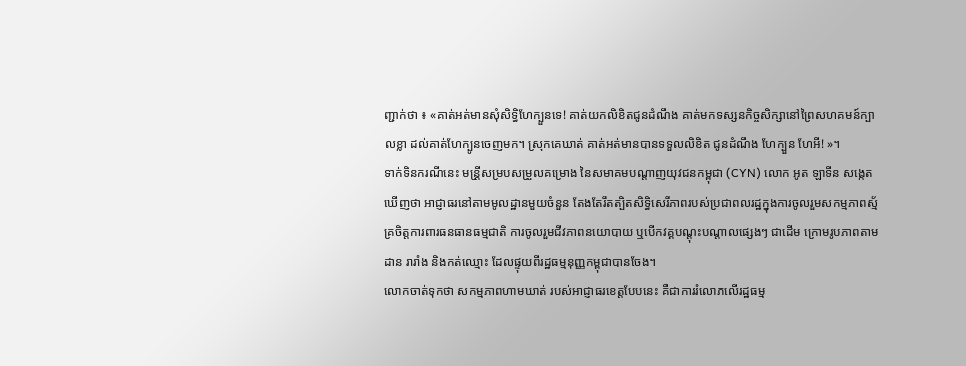ញ្ជាក់ថា ៖ «គាត់អត់មានសុំសិទ្ធិហែក្បួនទេ! គាត់យកលិខិតជូនដំណឹង គាត់មកទស្សនកិច្ចសិក្សានៅព្រៃសហគមន៍ក្បាលខ្លា ដល់គាត់ហែក្បូនចេញមក។ ស្រុកគេឃាត់ គាត់អត់មានបានទទួលលិខិត ជូនដំណឹង ហែក្បួន ហែអី! »។
ទាក់ទិនករណីនេះ មន្រី្តសម្របសម្រួលគម្រោង នៃសមាគមបណ្តាញយុវជនកម្ពុជា (CYN) លោក អូត ឡាទីន សង្កេតឃើញថា អាជ្ញាធរនៅតាមមូលដ្ឋានមួយចំនួន តែងតែរឹតត្បិតសិទ្ធិសេរីភាពរបស់ប្រជាពលរដ្ឋក្នុងការចូលរួមសកម្មភាពស្ម័គ្រចិត្តការពារធនធានធម្មជាតិ ការចូលរួមជីវភាពនយោបាយ ឬបើកវគ្គបណ្តុះបណ្តាលផ្សេងៗ ជាដើម ក្រោមរូបភាពតាមដាន រារាំង និងកត់ឈ្មោះ ដែលផ្ទុយពីរដ្ឋធម្មនុញ្ញកម្ពុជាបានចែង។
លោកចាត់ទុកថា សកម្មភាពហាមឃាត់ របស់អាជ្ញាធរខេត្តបែបនេះ គឺជាការរំលោភលើរដ្ឋធម្ម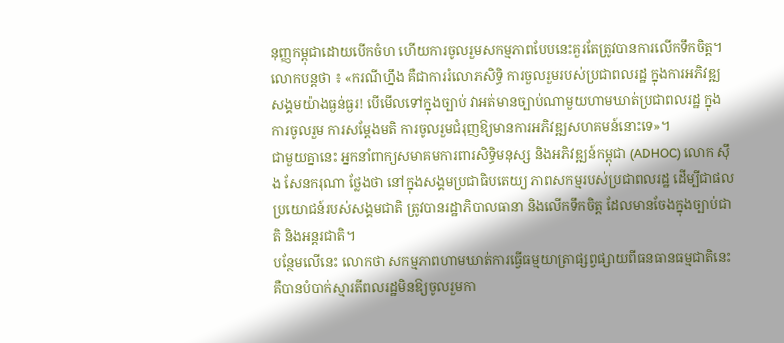នុញ្ញកម្ពុជាដោយបើកចំហ ហើយការចូលរួមសកម្មភាពបែបនេះគួរតែត្រូវបានការលើកទឹកចិត្ត។
លោកបន្តថា ៖ «ករណីហ្នឹង គឺជាការរំលោភសិទ្ធិ ការចួលរួមរបស់ប្រជាពលរដ្ឋ ក្នុងការអភិវឌ្ឍសង្គមយ៉ាងធ្ងន់ធ្ងរ! បើមើលទៅក្នុងច្បាប់ វាអត់មានច្បាប់ណាមួយហាមឃាត់ប្រជាពលរដ្ឋ ក្នុងការចូលរួម ការសម្តែងមតិ ការចូលរួមជំរុញឱ្យមានការអភិវឌ្ឍសហគមន៍នោះទេ»។
ជាមួយគ្នានេះ អ្នកនាំពាក្យសមាគមការពារសិទ្ធិមនុស្ស និងអភិវឌ្ឍន៍កម្ពុជា (ADHOC) លោក ស៊ឹង សែនករុណា ថ្លែងថា នៅក្នុងសង្គមប្រជាធិបតេយ្យ ភាពសកម្មរបស់ប្រជាពលរដ្ឋ ដើម្បីជាផលប្រយោជន៍របស់សង្គមជាតិ ត្រូវបានរដ្ឋាភិបាលធានា និងលើកទឹកចិត្ត ដែលមានចែងក្នុងច្បាប់ជាតិ និងអន្តរជាតិ។
បន្ថែមលើនេះ លោកថា សកម្មភាពហាមឃាត់ការធ្វើធម្មយាត្រាផ្សព្វផ្សាយពីធនធានធម្មជាតិនេះ គឺបានបំបាក់ស្មារតីពលរដ្ឋមិនឱ្យចូលរួមកា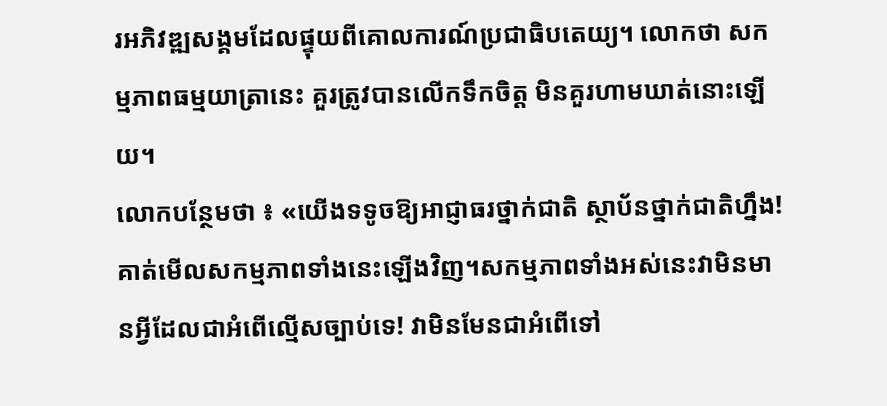រអភិវឌ្ឍសង្គមដែលផ្ទុយពីគោលការណ៍ប្រជាធិបតេយ្យ។ លោកថា សកម្មភាពធម្មយាត្រានេះ គួរត្រូវបានលើកទឹកចិត្ត មិនគួរហាមឃាត់នោះឡើយ។
លោកបន្ថែមថា ៖ «យើងទទូចឱ្យអាជ្ញាធរថ្នាក់ជាតិ ស្ថាប័នថ្នាក់ជាតិហ្នឹង! គាត់មើលសកម្មភាពទាំងនេះឡើងវិញ។សកម្មភាពទាំងអស់នេះវាមិនមានអ្វីដែលជាអំពើល្មើសច្បាប់ទេ! វាមិនមែនជាអំពើទៅ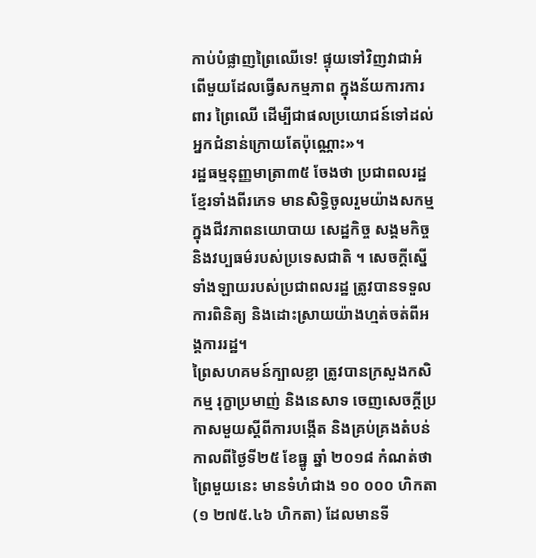កាប់បំផ្លាញព្រៃឈើទេ! ផ្ទុយទៅវិញវាជាអំពើមួយដែលធ្វើសកម្មភាព ក្នុងន័យការការពារ ព្រៃឈើ ដើម្បីជាផលប្រយោជន៍ទៅដល់អ្នកជំនាន់ក្រោយតែប៉ុណ្ណោះ»។
រដ្ឋធម្មនុញ្ញមាត្រា៣៥ ចែងថា ប្រជាពលរដ្ឋខ្មែរទាំងពីរភេទ មានសិទ្ធិចូលរួមយ៉ាងសកម្មក្នុងជីវភាពនយោបាយ សេដ្ឋកិច្ច សង្គមកិច្ច និងវប្បធម៌របស់ប្រទេសជាតិ ។ សេចក្តីស្នើទាំងឡាយរបស់ប្រជាពលរដ្ឋ ត្រូវបានទទួលការពិនិត្យ និងដោះស្រាយយ៉ាងហ្មត់ចត់ពីអង្គការរដ្ឋ។
ព្រៃសហគមន៍ក្បាលខ្លា ត្រូវបានក្រសួងកសិកម្ម រុក្ខាប្រមាញ់ និងនេសាទ ចេញសេចក្តីប្រកាសមួយស្តីពីការបង្កើត និងគ្រប់គ្រងតំបន់ កាលពីថ្ងៃទី២៥ ខែធ្នូ ឆ្នាំ ២០១៨ កំណត់ថា ព្រៃមួយនេះ មានទំហំជាង ១០ ០០០ ហិកតា (១ ២៧៥.៤៦ ហិកតា) ដែលមានទី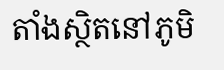តាំងស្ថិតនៅភូមិ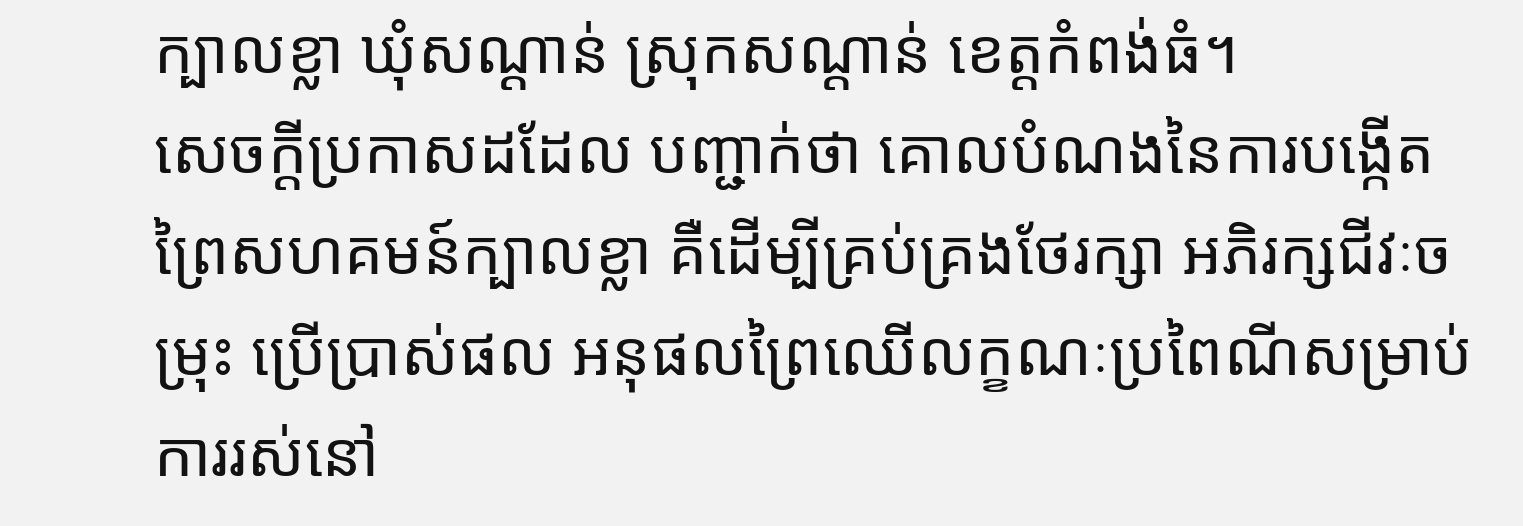ក្បាលខ្លា ឃុំសណ្ដាន់ ស្រុកសណ្តាន់ ខេត្តកំពង់ធំ។
សេចក្តីប្រកាសដដែល បញ្ជាក់ថា គោលបំណងនៃការបង្កើត ព្រៃសហគមន៍ក្បាលខ្លា គឺដើម្បីគ្រប់គ្រងថែរក្សា អភិរក្សជីវៈចម្រុះ ប្រើប្រាស់ផល អនុផលព្រៃឈើលក្ខណៈប្រពៃណីសម្រាប់ការរស់នៅ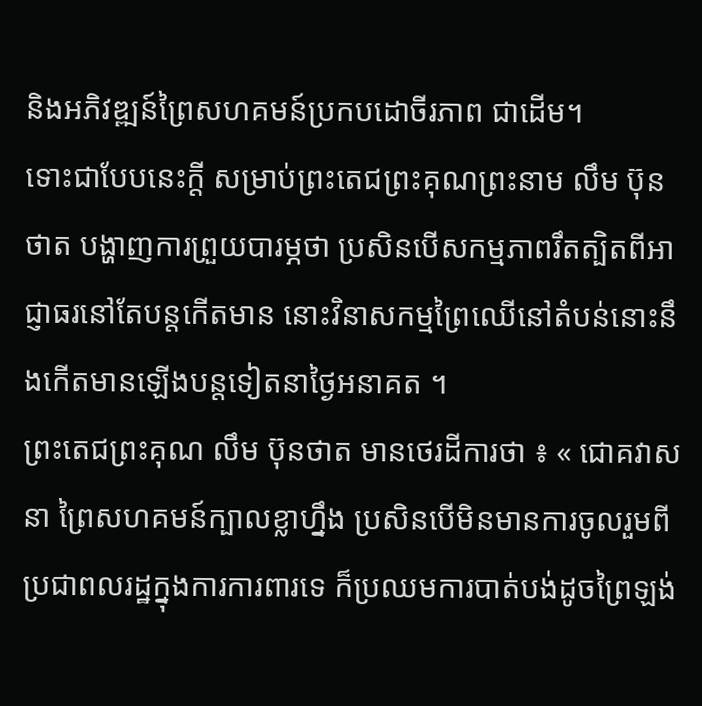និងអភិវឌ្ឍន៍ព្រៃសហគមន៍ប្រកបដោចីរភាព ជាដើម។
ទោះជាបែបនេះក្តី សម្រាប់ព្រះតេជព្រះគុណព្រះនាម លឹម ប៊ុនថាត បង្ហាញការព្រួយបារម្ភថា ប្រសិនបើសកម្មភាពរឹតត្បិតពីអាជ្ញាធរនៅតែបន្តកើតមាន នោះវិនាសកម្មព្រៃឈើនៅតំបន់នោះនឹងកើតមានឡើងបន្តទៀតនាថ្ងៃអនាគត ។
ព្រះតេជព្រះគុណ លឹម ប៊ុនថាត មានថេរដីការថា ៖ « ជោគវាសនា ព្រៃសហគមន៍ក្បាលខ្លាហ្នឹង ប្រសិនបើមិនមានការចូលរួមពីប្រជាពលរដ្ឋក្នុងការការពារទេ ក៏ប្រឈមការបាត់បង់ដូចព្រៃឡង់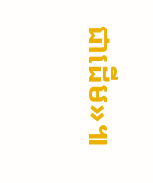ជាដើម»៕